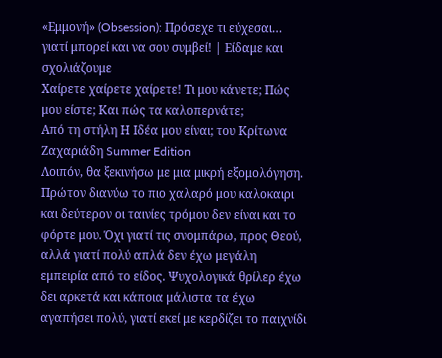«Εμμονή» (Obsession): Πρόσεχε τι εύχεσαι… γιατί μπορεί και να σου συμβεί! | Είδαμε και σχολιάζουμε
Χαίρετε χαίρετε χαίρετε! Τι μου κάνετε; Πώς μου είστε; Και πώς τα καλοπερνάτε;
Από τη στήλη Η Ιδέα μου είναι; του Κρίτωνα Ζαχαριάδη Summer Edition
Λοιπόν, θα ξεκινήσω με μια μικρή εξομολόγηση. Πρώτον διανύω το πιο χαλαρό μου καλοκαιρι και δεύτερον οι ταινίες τρόμου δεν είναι και το φόρτε μου. Όχι γιατί τις σνομπάρω, προς Θεού, αλλά γιατί πολύ απλά δεν έχω μεγάλη εμπειρία από το είδος. Ψυχολογικά θρίλερ έχω δει αρκετά και κάποια μάλιστα τα έχω αγαπήσει πολύ, γιατί εκεί με κερδίζει το παιχνίδι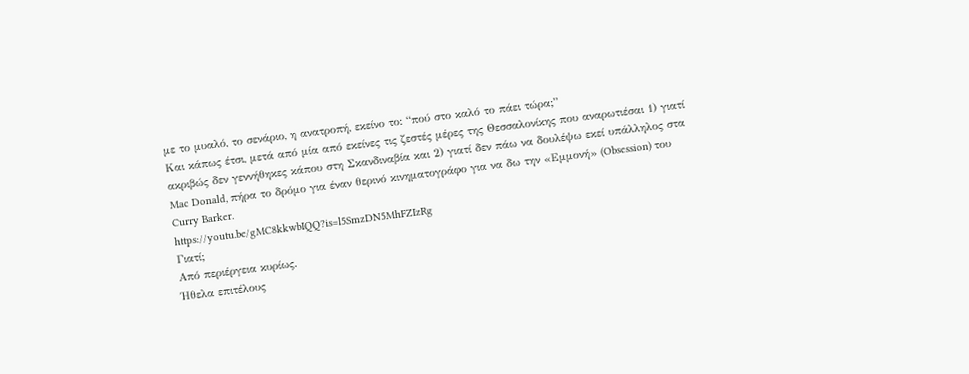με το μυαλό, το σενάριο, η ανατροπή, εκείνο το: “πού στο καλό το πάει τώρα;”
Και κάπως έτσι, μετά από μία από εκείνες τις ζεστές μέρες της Θεσσαλονίκης που αναρωτιέσαι 1) γιατί ακριβώς δεν γεννήθηκες κάπου στη Σκανδιναβία και 2) γιατί δεν πάω να δουλέψω εκεί υπάλληλος στα Mac Donald, πήρα το δρόμο για έναν θερινό κινηματογράφο για να δω την «Εμμονή» (Obsession) του Curry Barker.
https://youtu.be/gMC8kkwbIQQ?is=l5SmzDN5MhFZIzRg
Γιατί;
Από περιέργεια κυρίως.
Ήθελα επιτέλους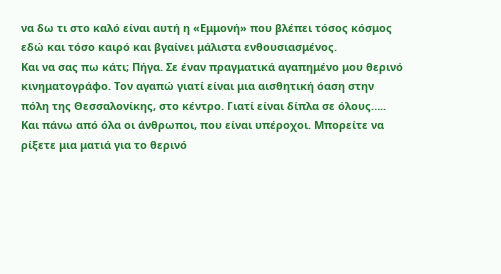να δω τι στο καλό είναι αυτή η «Εμμονή» που βλέπει τόσος κόσμος εδώ και τόσο καιρό και βγαίνει μάλιστα ενθουσιασμένος.
Και να σας πω κάτι; Πήγα. Σε έναν πραγματικά αγαπημένο μου θερινό κινηματογράφο. Τον αγαπώ γιατί είναι μια αισθητική όαση στην πόλη της Θεσσαλονίκης, στο κέντρο. Γιατί είναι δίπλα σε όλους….. Και πάνω από όλα οι άνθρωποι, που είναι υπέροχοι. Μπορείτε να ρίξετε μια ματιά για το θερινό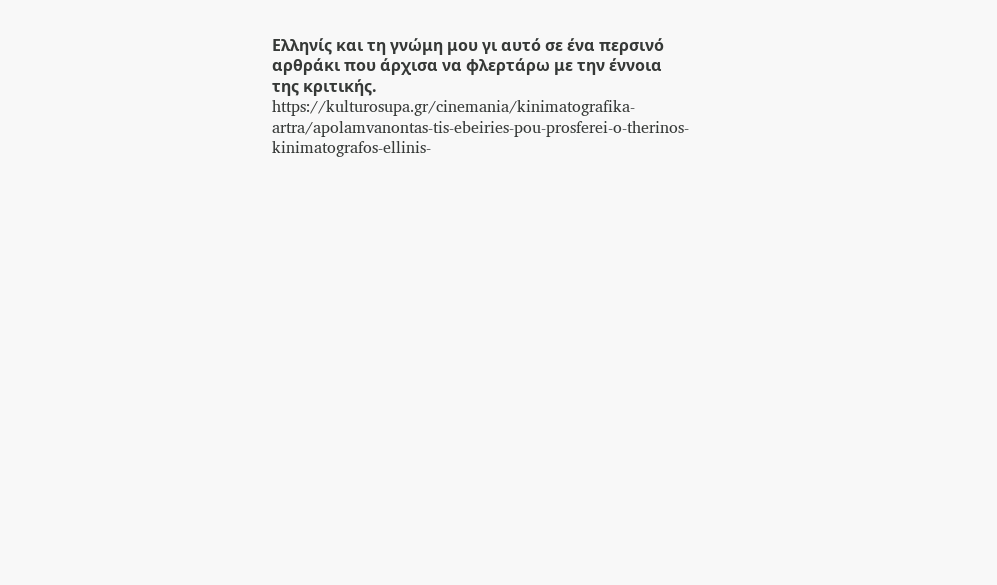Ελληνίς και τη γνώμη μου γι αυτό σε ένα περσινό αρθράκι που άρχισα να φλερτάρω με την έννοια της κριτικής.
https://kulturosupa.gr/cinemania/kinimatografika-artra/apolamvanontas-tis-ebeiries-pou-prosferei-o-therinos-kinimatografos-ellinis-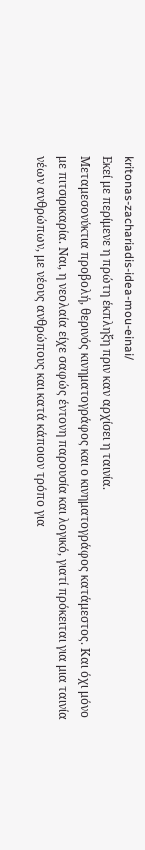kritonas-zachariadis-idea-mou-einai/
Εκεί με περίμενε η πρώτη έκπληξη πριν καν αρχίσει η ταινία.
Μεταμεσονύκτια προβολή, θερινός κινηματογράφος και ο κινηματογράφος κατάμεστος. Και όχι μόνο με πιτσιρικαρία. Ναι, η νεολαία είχε σαφώς έντονη παρουσία και λογικό, γιατί πρόκειται για μια ταινία νέων ανθρώπων, με νέους ανθρώπους και κατά κάποιον τρόπο για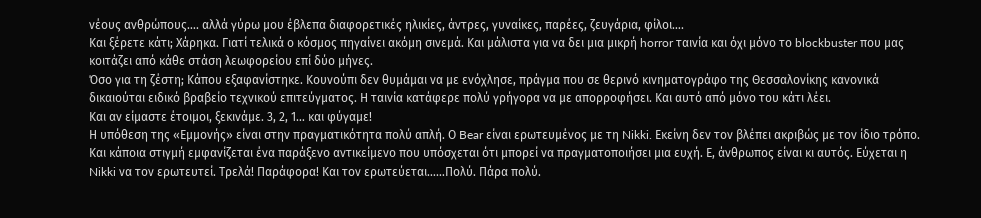νέους ανθρώπους…. αλλά γύρω μου έβλεπα διαφορετικές ηλικίες, άντρες, γυναίκες, παρέες, ζευγάρια, φίλοι….
Και ξέρετε κάτι; Χάρηκα. Γιατί τελικά ο κόσμος πηγαίνει ακόμη σινεμά. Και μάλιστα για να δει μια μικρή horror ταινία και όχι μόνο το blockbuster που μας κοιτάζει από κάθε στάση λεωφορείου επί δύο μήνες.
Όσο για τη ζέστη; Κάπου εξαφανίστηκε. Κουνούπι δεν θυμάμαι να με ενόχλησε, πράγμα που σε θερινό κινηματογράφο της Θεσσαλονίκης κανονικά δικαιούται ειδικό βραβείο τεχνικού επιτεύγματος. Η ταινία κατάφερε πολύ γρήγορα να με απορροφήσει. Και αυτό από μόνο του κάτι λέει.
Και αν είμαστε έτοιμοι, ξεκινάμε. 3, 2, 1… και φύγαμε!
Η υπόθεση της «Εμμονής» είναι στην πραγματικότητα πολύ απλή. Ο Bear είναι ερωτευμένος με τη Nikki. Εκείνη δεν τον βλέπει ακριβώς με τον ίδιο τρόπο. Και κάποια στιγμή εμφανίζεται ένα παράξενο αντικείμενο που υπόσχεται ότι μπορεί να πραγματοποιήσει μια ευχή. Ε, άνθρωπος είναι κι αυτός. Εύχεται η Nikki να τον ερωτευτεί. Τρελά! Παράφορα! Και τον ερωτεύεται……Πολύ. Πάρα πολύ.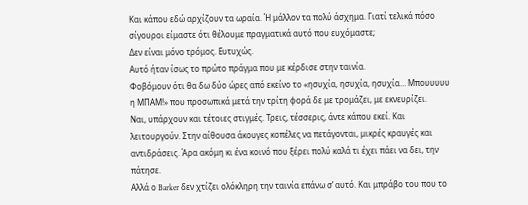Και κάπου εδώ αρχίζουν τα ωραία. Ή μάλλον τα πολύ άσχημα. Γιατί τελικά πόσο σίγουροι είμαστε ότι θέλουμε πραγματικά αυτό που ευχόμαστε;
Δεν είναι μόνο τρόμος. Ευτυχώς.
Αυτό ήταν ίσως το πρώτο πράγμα που με κέρδισε στην ταινία.
Φοβόμουν ότι θα δω δύο ώρες από εκείνο το «ησυχία, ησυχία, ησυχία… Μπουυυυυ η ΜΠΑΜ!» που προσωπικά μετά την τρίτη φορά δε με τρομάζει, με εκνευρίζει.
Ναι, υπάρχουν και τέτοιες στιγμές. Τρεις, τέσσερις, άντε κάπου εκεί. Και λειτουργούν. Στην αίθουσα άκουγες κοπέλες να πετάγονται, μικρές κραυγές και αντιδράσεις. Άρα ακόμη κι ένα κοινό που ξέρει πολύ καλά τι έχει πάει να δει, την πάτησε.
Αλλά ο Barker δεν χτίζει ολόκληρη την ταινία επάνω σ’ αυτό. Και μπράβο του που το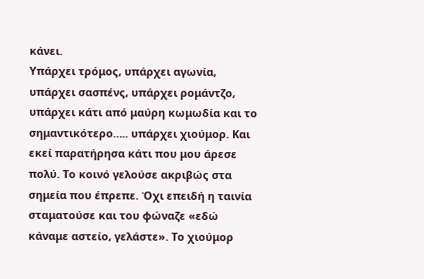κάνει.
Υπάρχει τρόμος, υπάρχει αγωνία, υπάρχει σασπένς, υπάρχει ρομάντζο, υπάρχει κάτι από μαύρη κωμωδία και το σημαντικότερο….. υπάρχει χιούμορ. Και εκεί παρατήρησα κάτι που μου άρεσε πολύ. Το κοινό γελούσε ακριβώς στα σημεία που έπρεπε. Όχι επειδή η ταινία σταματούσε και του φώναζε «εδώ κάναμε αστείο, γελάστε». Το χιούμορ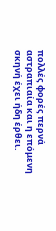πολλές φορές περνά αστραπιαία και η επόμενη σκηνή έχει ήδη έρθει.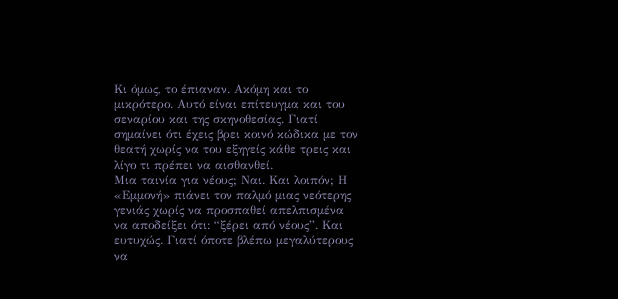Κι όμως, το έπιαναν. Ακόμη και το μικρότερο. Αυτό είναι επίτευγμα και του σεναρίου και της σκηνοθεσίας. Γιατί σημαίνει ότι έχεις βρει κοινό κώδικα με τον θεατή χωρίς να του εξηγείς κάθε τρεις και λίγο τι πρέπει να αισθανθεί.
Μια ταινία για νέους; Ναι. Και λοιπόν; Η «Εμμονή» πιάνει τον παλμό μιας νεότερης γενιάς χωρίς να προσπαθεί απελπισμένα να αποδείξει ότι: “ξέρει από νέους”. Και ευτυχώς. Γιατί όποτε βλέπω μεγαλύτερους να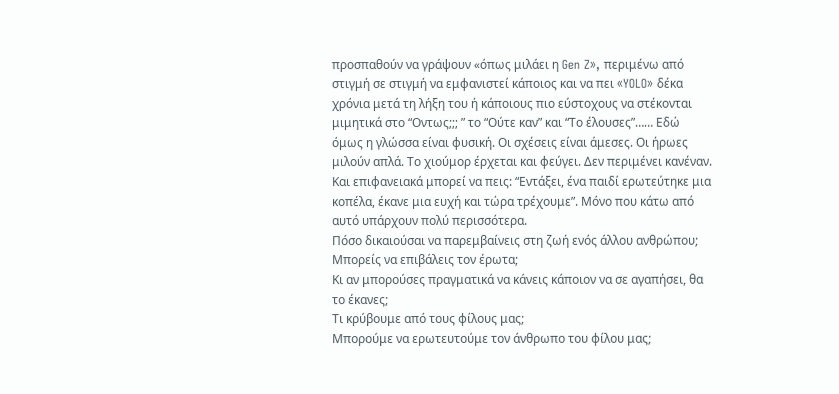προσπαθούν να γράψουν «όπως μιλάει η Gen Z», περιμένω από στιγμή σε στιγμή να εμφανιστεί κάποιος και να πει «YOLO» δέκα χρόνια μετά τη λήξη του ή κάποιους πιο εύστοχους να στέκονται μιμητικά στο “Οντως;;; ” το “Ούτε καν” και “Το έλουσες”…… Εδώ όμως η γλώσσα είναι φυσική. Οι σχέσεις είναι άμεσες. Οι ήρωες μιλούν απλά. Το χιούμορ έρχεται και φεύγει. Δεν περιμένει κανέναν. Και επιφανειακά μπορεί να πεις: “Εντάξει, ένα παιδί ερωτεύτηκε μια κοπέλα, έκανε μια ευχή και τώρα τρέχουμε”. Μόνο που κάτω από αυτό υπάρχουν πολύ περισσότερα.
Πόσο δικαιούσαι να παρεμβαίνεις στη ζωή ενός άλλου ανθρώπου;
Μπορείς να επιβάλεις τον έρωτα;
Κι αν μπορούσες πραγματικά να κάνεις κάποιον να σε αγαπήσει, θα το έκανες;
Τι κρύβουμε από τους φίλους μας;
Μπορούμε να ερωτευτούμε τον άνθρωπο του φίλου μας;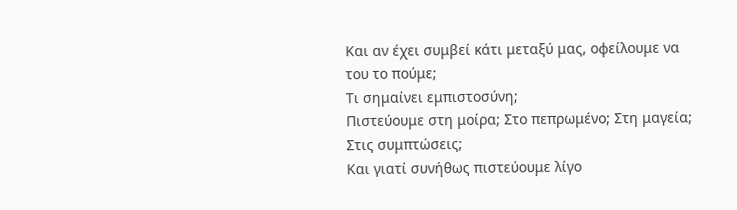Και αν έχει συμβεί κάτι μεταξύ μας, οφείλουμε να του το πούμε;
Τι σημαίνει εμπιστοσύνη;
Πιστεύουμε στη μοίρα; Στο πεπρωμένο; Στη μαγεία; Στις συμπτώσεις;
Και γιατί συνήθως πιστεύουμε λίγο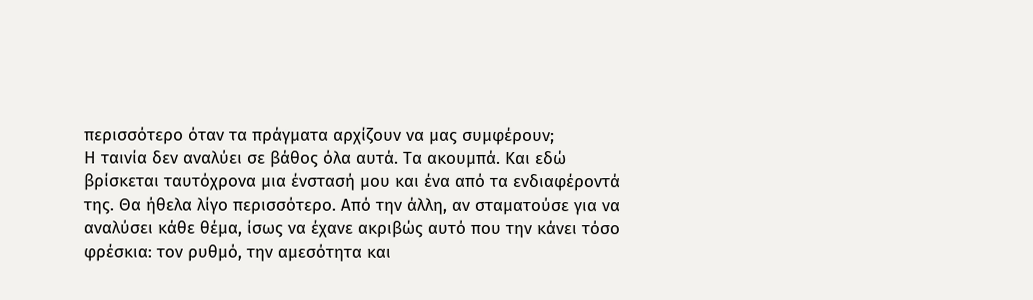περισσότερο όταν τα πράγματα αρχίζουν να μας συμφέρουν;
Η ταινία δεν αναλύει σε βάθος όλα αυτά. Τα ακουμπά. Και εδώ βρίσκεται ταυτόχρονα μια ένστασή μου και ένα από τα ενδιαφέροντά της. Θα ήθελα λίγο περισσότερο. Από την άλλη, αν σταματούσε για να αναλύσει κάθε θέμα, ίσως να έχανε ακριβώς αυτό που την κάνει τόσο φρέσκια: τον ρυθμό, την αμεσότητα και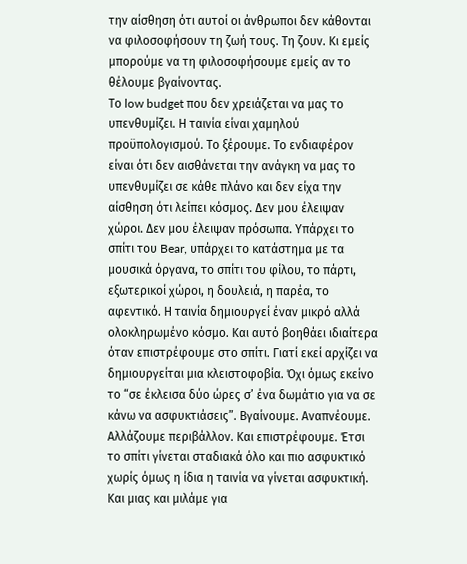την αίσθηση ότι αυτοί οι άνθρωποι δεν κάθονται να φιλοσοφήσουν τη ζωή τους. Τη ζουν. Κι εμείς μπορούμε να τη φιλοσοφήσουμε εμείς αν το θέλουμε βγαίνοντας.
Το low budget που δεν χρειάζεται να μας το υπενθυμίζει. Η ταινία είναι χαμηλού προϋπολογισμού. Το ξέρουμε. Το ενδιαφέρον είναι ότι δεν αισθάνεται την ανάγκη να μας το υπενθυμίζει σε κάθε πλάνο και δεν είχα την αίσθηση ότι λείπει κόσμος. Δεν μου έλειψαν χώροι. Δεν μου έλειψαν πρόσωπα. Υπάρχει το σπίτι του Bear, υπάρχει το κατάστημα με τα μουσικά όργανα, το σπίτι του φίλου, το πάρτι, εξωτερικοί χώροι, η δουλειά, η παρέα, το αφεντικό. Η ταινία δημιουργεί έναν μικρό αλλά ολοκληρωμένο κόσμο. Και αυτό βοηθάει ιδιαίτερα όταν επιστρέφουμε στο σπίτι. Γιατί εκεί αρχίζει να δημιουργείται μια κλειστοφοβία. Όχι όμως εκείνο το “σε έκλεισα δύο ώρες σ’ ένα δωμάτιο για να σε κάνω να ασφυκτιάσεις”. Βγαίνουμε. Αναπνέουμε. Αλλάζουμε περιβάλλον. Και επιστρέφουμε. Έτσι το σπίτι γίνεται σταδιακά όλο και πιο ασφυκτικό χωρίς όμως η ίδια η ταινία να γίνεται ασφυκτική.
Και μιας και μιλάμε για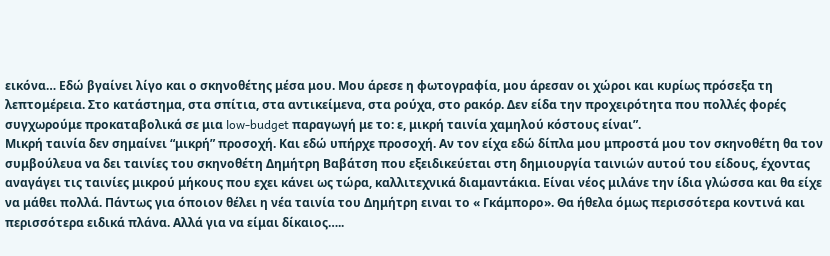εικόνα… Εδώ βγαίνει λίγο και ο σκηνοθέτης μέσα μου. Μου άρεσε η φωτογραφία, μου άρεσαν οι χώροι και κυρίως πρόσεξα τη λεπτομέρεια. Στο κατάστημα, στα σπίτια, στα αντικείμενα, στα ρούχα, στο ρακόρ. Δεν είδα την προχειρότητα που πολλές φορές συγχωρούμε προκαταβολικά σε μια low-budget παραγωγή με το: ε, μικρή ταινία χαμηλού κόστους είναι”.
Μικρή ταινία δεν σημαίνει “μικρή” προσοχή. Και εδώ υπήρχε προσοχή. Αν τον είχα εδώ δίπλα μου μπροστά μου τον σκηνοθέτη θα τον συμβούλευα να δει ταινίες του σκηνοθέτη Δημήτρη Βαβάτση που εξειδικεύεται στη δημιουργία ταινιών αυτού του είδους, έχοντας αναγάγει τις ταινίες μικρού μήκους που εχει κάνει ως τώρα, καλλιτεχνικά διαμαντάκια. Είναι νέος μιλάνε την ίδια γλώσσα και θα είχε να μάθει πολλά. Πάντως για όποιον θέλει η νέα ταινία του Δημήτρη ειναι το « Γκάμπορο». Θα ήθελα όμως περισσότερα κοντινά και περισσότερα ειδικά πλάνα. Αλλά για να είμαι δίκαιος…..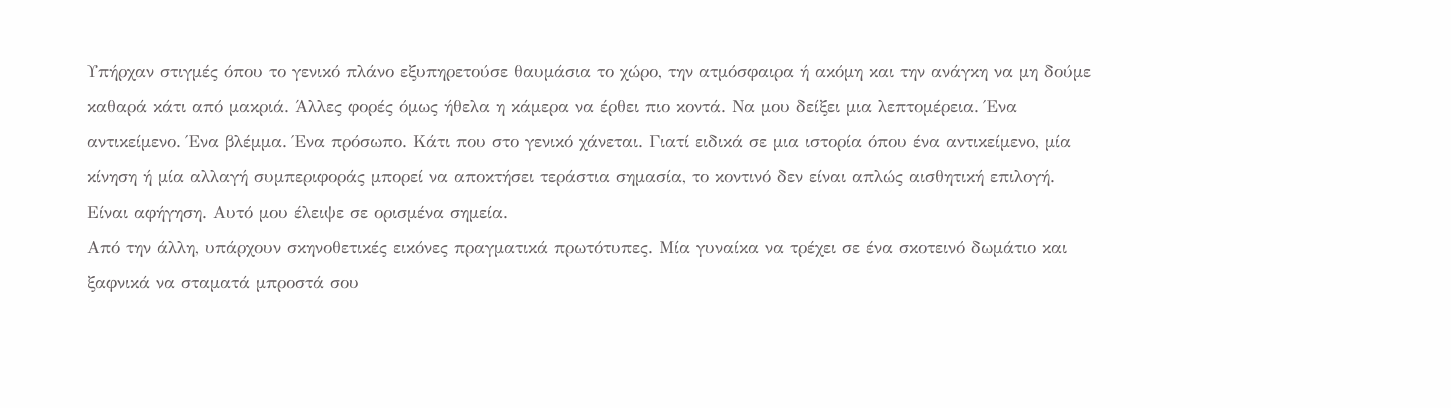Υπήρχαν στιγμές όπου το γενικό πλάνο εξυπηρετούσε θαυμάσια το χώρο, την ατμόσφαιρα ή ακόμη και την ανάγκη να μη δούμε καθαρά κάτι από μακριά. Άλλες φορές όμως ήθελα η κάμερα να έρθει πιο κοντά. Να μου δείξει μια λεπτομέρεια. Ένα αντικείμενο. Ένα βλέμμα. Ένα πρόσωπο. Κάτι που στο γενικό χάνεται. Γιατί ειδικά σε μια ιστορία όπου ένα αντικείμενο, μία κίνηση ή μία αλλαγή συμπεριφοράς μπορεί να αποκτήσει τεράστια σημασία, το κοντινό δεν είναι απλώς αισθητική επιλογή. Είναι αφήγηση. Αυτό μου έλειψε σε ορισμένα σημεία.
Από την άλλη, υπάρχουν σκηνοθετικές εικόνες πραγματικά πρωτότυπες. Μία γυναίκα να τρέχει σε ένα σκοτεινό δωμάτιο και ξαφνικά να σταματά μπροστά σου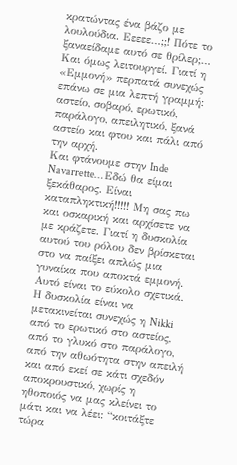κρατώντας ένα βάζο με λουλούδια. Εεεεε…;;! Πότε το ξαναείδαμε αυτό σε θρίλερ;… Και όμως λειτουργεί. Γιατί η «Εμμονή» περπατά συνεχώς επάνω σε μια λεπτή γραμμή: αστείο, σοβαρό, ερωτικό, παράλογο, απειλητικό, ξανά αστείο και φτου και πάλι από την αρχή.
Και φτάνουμε στην Inde Navarrette… Εδώ θα είμαι ξεκάθαρος. Είναι καταπληκτική!!!!! Μη σας πω και οσκαρική και αρχίσετε να με κράζετε. Γιατί η δυσκολία αυτού του ρόλου δεν βρίσκεται στο να παίξει απλώς μια γυναίκα που αποκτά εμμονή. Αυτό είναι το εύκολο σχετικά. Η δυσκολία είναι να μετακινείται συνεχώς η Nikki από το ερωτικό στο αστείος, από το γλυκό στο παράλογο, από την αθωότητα στην απειλή και από εκεί σε κάτι σχεδόν αποκρουστικό, χωρίς η ηθοποιός να μας κλείνει το μάτι και να λέει: “κοιτάξτε τώρα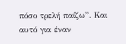πόσο τρελή παίζω”. Και αυτό για έναν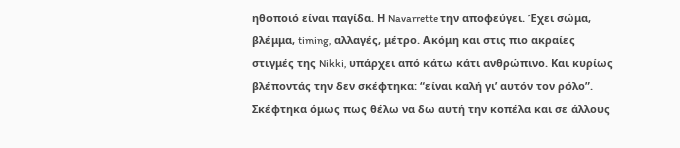ηθοποιό είναι παγίδα. Η Navarrette την αποφεύγει. Έχει σώμα, βλέμμα, timing, αλλαγές, μέτρο. Ακόμη και στις πιο ακραίες στιγμές της Nikki, υπάρχει από κάτω κάτι ανθρώπινο. Και κυρίως βλέποντάς την δεν σκέφτηκα: “είναι καλή γι’ αυτόν τον ρόλο”. Σκέφτηκα όμως πως θέλω να δω αυτή την κοπέλα και σε άλλους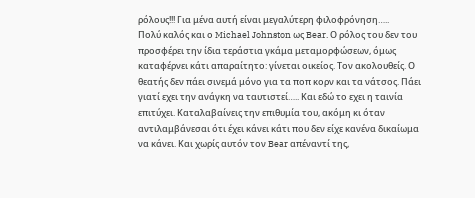ρόλους!!! Για μένα αυτή είναι μεγαλύτερη φιλοφρόνηση…..
Πολύ καλός και ο Michael Johnston ως Bear. Ο ρόλος του δεν του προσφέρει την ίδια τεράστια γκάμα μεταμορφώσεων, όμως καταφέρνει κάτι απαραίτητο: γίνεται οικείος. Τον ακολουθείς. Ο θεατής δεν πάει σινεμά μόνο για τα ποπ κορν και τα νάτσος. Πάει γιατί εχει την ανάγκη να ταυτιστεί….. Και εδώ το εχει η ταινία επιτύχει. Καταλαβαίνεις την επιθυμία του, ακόμη κι όταν αντιλαμβάνεσαι ότι έχει κάνει κάτι που δεν είχε κανένα δικαίωμα να κάνει. Και χωρίς αυτόν τον Bear απέναντί της,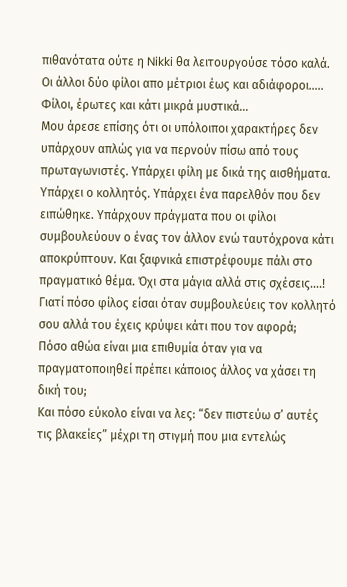πιθανότατα ούτε η Nikki θα λειτουργούσε τόσο καλά.
Οι άλλοι δύο φίλοι απο μέτριοι έως και αδιάφοροι…..
Φίλοι, έρωτες και κάτι μικρά μυστικά…
Μου άρεσε επίσης ότι οι υπόλοιποι χαρακτήρες δεν υπάρχουν απλώς για να περνούν πίσω από τους πρωταγωνιστές. Υπάρχει φίλη με δικά της αισθήματα. Υπάρχει ο κολλητός. Υπάρχει ένα παρελθόν που δεν ειπώθηκε. Υπάρχουν πράγματα που οι φίλοι συμβουλεύουν ο ένας τον άλλον ενώ ταυτόχρονα κάτι αποκρύπτουν. Και ξαφνικά επιστρέφουμε πάλι στο πραγματικό θέμα. Όχι στα μάγια αλλά στις σχέσεις….!
Γιατί πόσο φίλος είσαι όταν συμβουλεύεις τον κολλητό σου αλλά του έχεις κρύψει κάτι που τον αφορά;
Πόσο αθώα είναι μια επιθυμία όταν για να πραγματοποιηθεί πρέπει κάποιος άλλος να χάσει τη δική του;
Και πόσο εύκολο είναι να λες: “δεν πιστεύω σ’ αυτές τις βλακείες” μέχρι τη στιγμή που μια εντελώς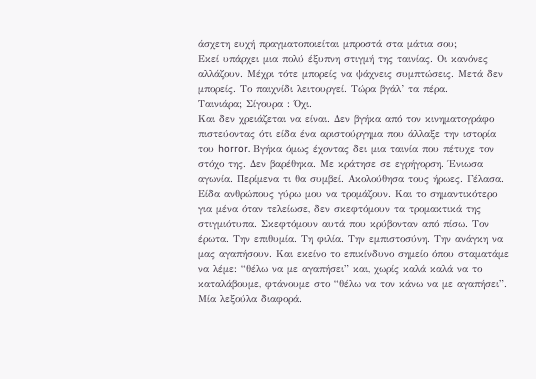άσχετη ευχή πραγματοποιείται μπροστά στα μάτια σου;
Εκεί υπάρχει μια πολύ έξυπνη στιγμή της ταινίας. Οι κανόνες αλλάζουν. Μέχρι τότε μπορείς να ψάχνεις συμπτώσεις. Μετά δεν μπορείς. Το παιχνίδι λειτουργεί. Τώρα βγάλ’ τα πέρα.
Ταινιάρα; Σίγουρα : Όχι.
Και δεν χρειάζεται να είναι. Δεν βγήκα από τον κινηματογράφο πιστεύοντας ότι είδα ένα αριστούργημα που άλλαξε την ιστορία του horror. Βγήκα όμως έχοντας δει μια ταινία που πέτυχε τον στόχο της. Δεν βαρέθηκα. Με κράτησε σε εγρήγορση. Ένιωσα αγωνία. Περίμενα τι θα συμβεί. Ακολούθησα τους ήρωες. Γέλασα. Είδα ανθρώπους γύρω μου να τρομάζουν. Και το σημαντικότερο για μένα όταν τελείωσε, δεν σκεφτόμουν τα τρομακτικά της στιγμιότυπα. Σκεφτόμουν αυτά που κρύβονταν από πίσω. Τον έρωτα. Την επιθυμία. Τη φιλία. Την εμπιστοσύνη. Την ανάγκη να μας αγαπήσουν. Και εκείνο το επικίνδυνο σημείο όπου σταματάμε να λέμε: “θέλω να με αγαπήσει” και, χωρίς καλά καλά να το καταλάβουμε, φτάνουμε στο “θέλω να τον κάνω να με αγαπήσει”. Μία λεξούλα διαφορά.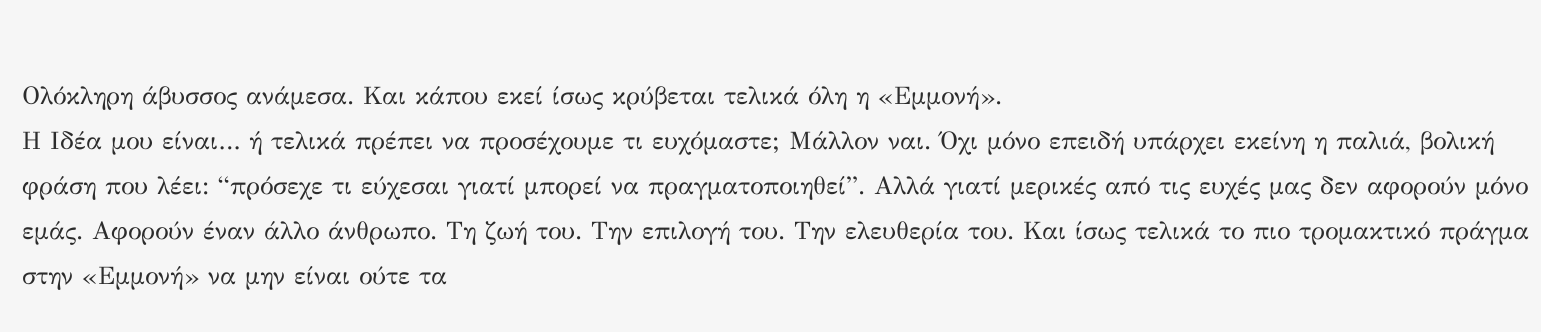Ολόκληρη άβυσσος ανάμεσα. Και κάπου εκεί ίσως κρύβεται τελικά όλη η «Εμμονή».
Η Ιδέα μου είναι… ή τελικά πρέπει να προσέχουμε τι ευχόμαστε; Μάλλον ναι. Όχι μόνο επειδή υπάρχει εκείνη η παλιά, βολική φράση που λέει: “πρόσεχε τι εύχεσαι γιατί μπορεί να πραγματοποιηθεί”. Αλλά γιατί μερικές από τις ευχές μας δεν αφορούν μόνο εμάς. Αφορούν έναν άλλο άνθρωπο. Τη ζωή του. Την επιλογή του. Την ελευθερία του. Και ίσως τελικά το πιο τρομακτικό πράγμα στην «Εμμονή» να μην είναι ούτε τα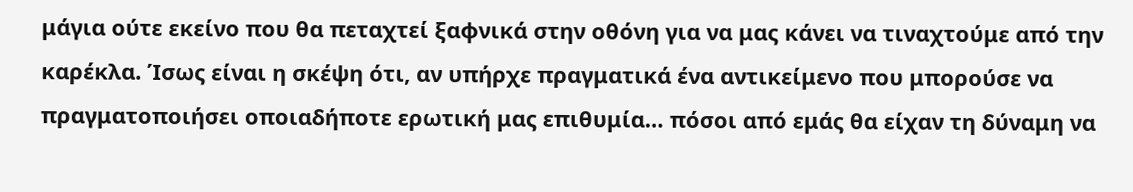μάγια ούτε εκείνο που θα πεταχτεί ξαφνικά στην οθόνη για να μας κάνει να τιναχτούμε από την καρέκλα. Ίσως είναι η σκέψη ότι, αν υπήρχε πραγματικά ένα αντικείμενο που μπορούσε να πραγματοποιήσει οποιαδήποτε ερωτική μας επιθυμία… πόσοι από εμάς θα είχαν τη δύναμη να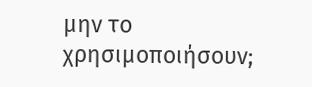μην το χρησιμοποιήσουν;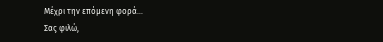Μέχρι την επόμενη φορά…
Σας φιλώ,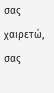σας χαιρετώ, σας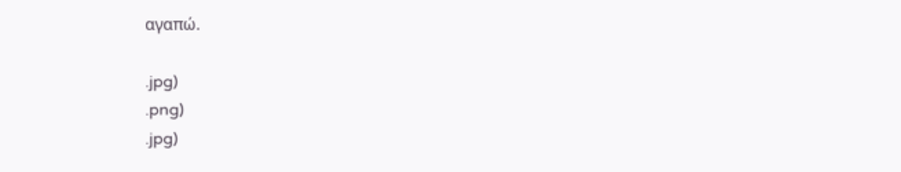αγαπώ.

.jpg)
.png)
.jpg)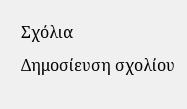Σχόλια
Δημοσίευση σχολίου